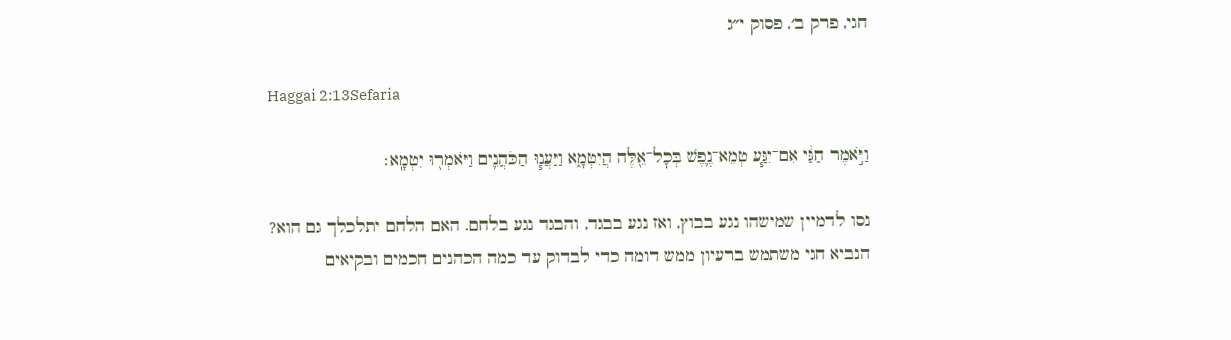חגי, פרק ב׳, פסוק י״ג

Haggai 2:13Sefaria

וַיֹּ֣אמֶר חַגַּ֔י אִם־יִגַּ֧ע טְמֵא־נֶ֛פֶשׁ בְּכׇל־אֵ֖לֶּה הֲיִטְמָ֑א וַיַּעֲנ֧וּ הַכֹּהֲנִ֛ים וַיֹּאמְר֖וּ יִטְמָֽא׃

נסו לדמיין שמישהו נגע בבוץ, ואז נגע בבגד, והבגד נגע בלחם. האם הלחם יתלכלך גם הוא? הנביא חגי משתמש ברעיון ממש דומה כדי לבדוק עד כמה הכהנים חכמים ובקיאים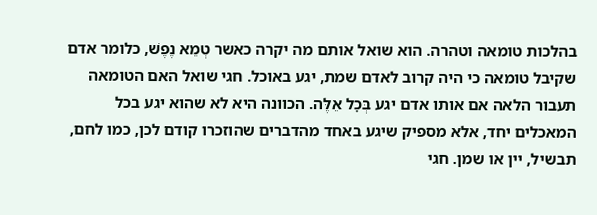בהלכות טומאה וטהרה. הוא שואל אותם מה יקרה כאשר טְמֵא נֶפֶשׁ, כלומר אדם שקיבל טומאה כי היה קרוב לאדם שמת, יגע באוכל. חגי שואל האם הטומאה תעבור הלאה אם אותו אדם יגע בְּכׇל אֵלֶּה. הכוונה היא לא שהוא יגע בכל המאכלים יחד, אלא מספיק שיגע באחד מהדברים שהוזכרו קודם לכן, כמו לחם, תבשיל, יין או שמן. חגי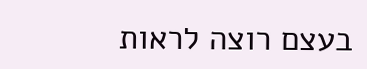בעצם רוצה לראות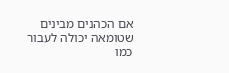אם הכהנים מבינים שטומאה יכולה לעבור כמו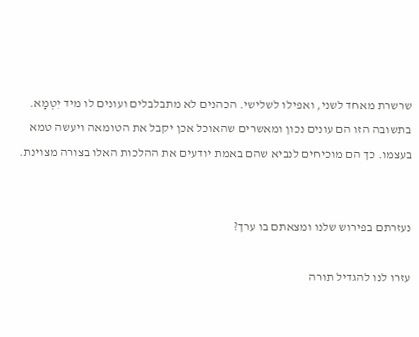שרשרת מאחד לשני, ואפילו לשלישי. הכהנים לא מתבלבלים ועונים לו מיד יִטְמָא. בתשובה הזו הם עונים נכון ומאשרים שהאוכל אכן יקבל את הטומאה ויעשה טמא בעצמו. כך הם מוכיחים לנביא שהם באמת יודעים את ההלכות האלו בצורה מצוינת.


נעזרתם בפירוש שלנו ומצאתם בו ערך?

עזרו לנו להגדיל תורה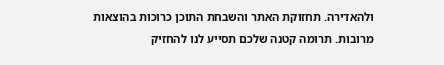ולהאדירה. תחזוקת האתר והשבחת התוכן כרוכות בהוצאות מרובות. תרומה קטנה שלכם תסייע לנו להחזיק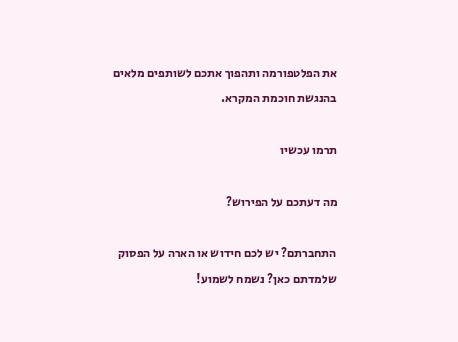את הפלטפורמה ותהפוך אתכם לשותפים מלאים בהנגשת חוכמת המקרא.

תרמו עכשיו

מה דעתכם על הפירוש?

התחברתם? יש לכם חידוש או הארה על הפסוק שלמדתם כאן? נשמח לשמוע!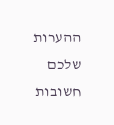ההערות שלכם חשובות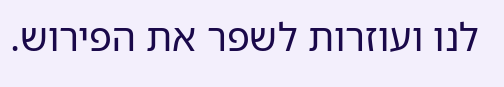לנו ועוזרות לשפר את הפירוש.